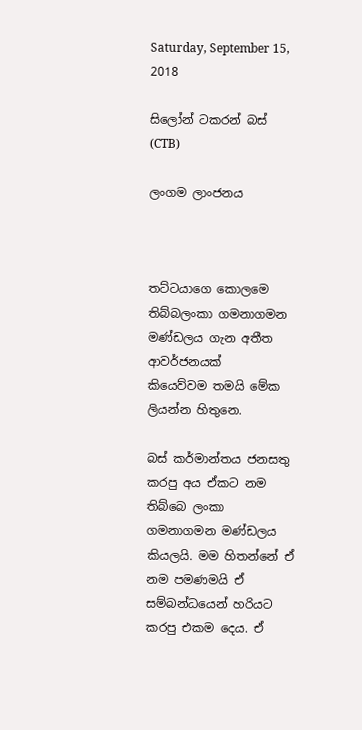Saturday, September 15, 2018

සිලෝන් ටකරන් බස් (CTB)

ලංගම ලාංජනය



තට්ටයාගෙ කොලමෙ තිබ්බලංකා ගමනාගමන මණ්ඩලය ගැන අතීත ආවර්ජනයක්
කියෙව්වම තමයි මේක ලියන්න හිතුනෙ.

බස් කර්මාන්තය ජනසතු කරපු අය ඒකට නම තිබ්බෙ ලංකා ගමනාගමන මණ්ඩලය කියලයි. මම හිතන්නේ ඒ නම පමණමයි ඒ සම්බන්ධයෙන් හරියට කරපු එකම දෙය. ඒ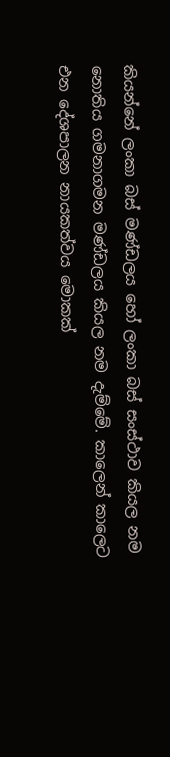කියන්නේ ලංකා බස් මණ්ඩලය හෝ ලංකා බස් සංස්ථාව කියල නම නොතිය ගමනාගමන මණ්ඩලය කියල නම දැම්මේ. කාලෙන් කාලෙට එන දේශපාලන නායකත්වය මොකක්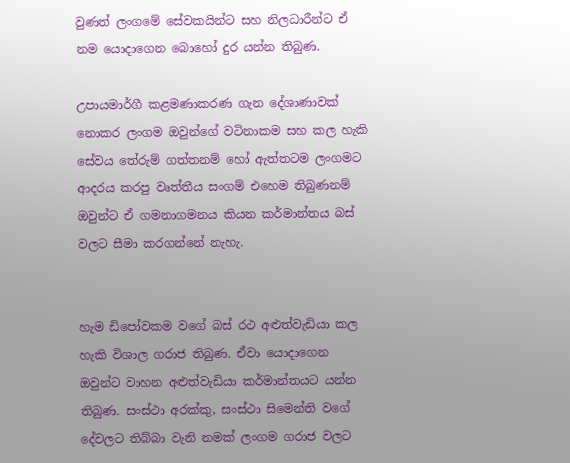වුණත් ලංගමේ සේවකයින්ට සහ නිලධාරීන්ට ඒ නම යොදාගෙන බොහෝ දුර යන්න තිබුණ.

උපායමාර්ගී කළමණාකරණ ගැන දේශාණාවක් නොකර ලංගම ඔවුන්ගේ වටිනාකම සහ කල හැකි සේවය තේරුම් ගත්තනම් හෝ ඇත්තටම ලංගමට ආදරය කරපු වෘත්තීය සංගම් එහෙම තිබුණනම් ඔවුන්ට ඒ ගමනාගමනය කියන කර්මාන්තය බස් වලට සීමා කරගන්නේ නැහැ.


හැම ඩිපෝවකම වගේ බස් රථ අළුත්වැඩියා කල හැකි විශාල ගරාජ තිබුණ. ඒවා යොදාගෙන ඔවුන්ට වාහන අළුත්වැඩියා කර්මාන්තයට යන්න තිබුණ. සංස්ථා අරක්කු, සංස්ථා සිමෙන්ති වගේ දේවලට තිබ්බා වැනි නමක් ලංගම ගරාජ වලට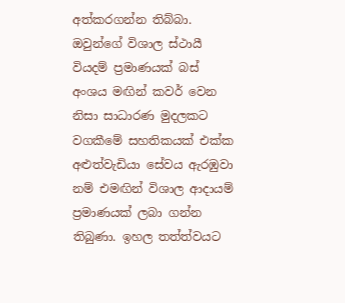අත්කරගන්න තිබ්බා. ඔවුන්ගේ විශාල ස්ථායී වියදම් ප්‍රමාණයක් බස් අංශය මඟින් කවර් වෙන නිසා සාධාරණ මුදලකට වගකීමේ සහතිකයක් එක්ක අළුත්වැඩියා සේවය ඇරඹුවා නම් එමඟින් විශාල ආදායම් ප්‍රමාණයක් ලබා ගන්න තිබුණා. ඉහල තත්ත්වයට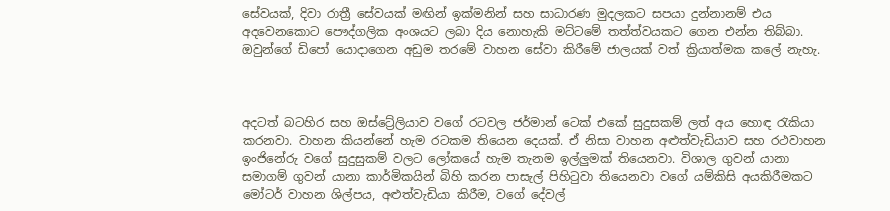සේවයක්, දිවා රාත්‍රී සේවයක් මඟින් ඉක්මනින් සහ සාධාරණ මුදලකට සපයා දුන්නානම් එය අදවෙනකොට පෞද්ගලික අංශයට ලබා දිය නොහැකි මට්ටමේ තත්ත්වයකට ගෙන එන්න තිබ්බා. ඔවුන්ගේ ඩිපෝ යොදාගෙන අඩුම තරමේ වාහන සේවා කිරීමේ ජාලයක් වත් ක්‍රියාත්මක කලේ නැහැ.



අදටත් බටහිර සහ ඔස්ට්‍රේලියාව වගේ රටවල ජර්මාන් ටෙක් එකේ සුදුසකම් ලත් අය හොඳ රැකියා කරනවා. වාහන කියන්නේ හැම රටකම තියෙන දෙයක්. ඒ නිසා වාහන අළුත්වැඩියාව සහ රථවාහන ඉංජිනේරු වගේ සුදුසුකම් වලට ලෝකයේ හැම තැනම ඉල්ලුමක් තියෙනවා. විශාල ගුවන් යානා සමාගම් ගුවන් යානා කාර්මිකයින් බිහි කරන පාසැල් පිහිටුවා තියෙනවා වගේ යම්කිසි අයකිරීමකට මෝටර් වාහන ශිල්පය, අළුත්වැඩියා කිරීම, වගේ දේවල්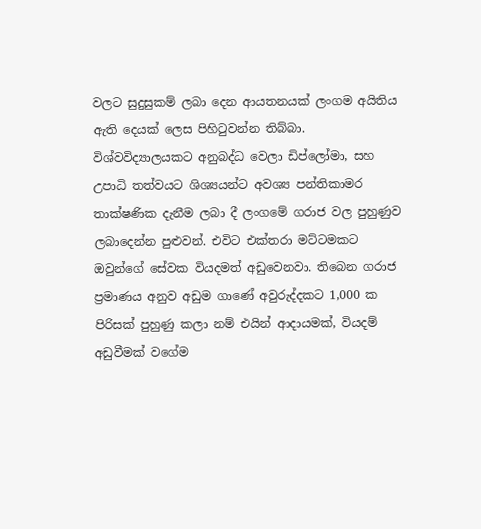වලට සුදුසුකම් ලබා දෙන ආයතනයක් ලංගම අයිතිය ඇති දෙයක් ලෙස පිහිටුවන්න තිබ්බා. විශ්වවිද්‍යාලයකට අනුබද්ධ වෙලා ඩිප්ලෝමා, සහ උපාධි තත්වයට ශිශ්‍යයන්ට අවශ්‍ය පන්තිකාමර තාක්ෂණික දැනීම ලබා දී ලංගමේ ගරාජ වල පුහුණුව ලබාදෙන්න පුළුවන්. එවිට එක්තරා මට්ටමකට ඔවුන්ගේ සේවක වියදමත් අඩුවෙනවා. තිබෙන ගරාජ ප්‍රමාණය අනුව අඩුම ගාණේ අවුරුද්දකට 1,000 ක පිරිසක් පුහුණු කලා නම් එයින් ආදායමක්, වියදම් අඩුවීමක් වගේම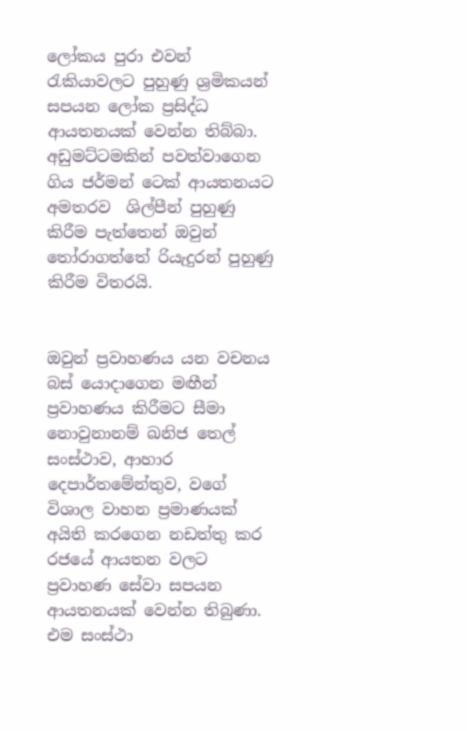ලෝකය පුරා එවන් රැකියාවලට පුහුණු ශ්‍රමිකයන් සපයන ලෝක ප්‍රසිද්ධ ආයතනයක් වෙන්න තිබ්බා. අඩුමට්ටමකින් පවත්වාගෙන ගිය ජර්මන් ටෙක් ආයතනයට අමතරව  ශිල්පීන් පුහුණු කිරීම පැත්තෙන් ඔවුන් තෝරාගත්තේ රියැදුරන් පුහුණු කිරීම විතරයි.


ඔවුන් ප්‍රවාහණය යන වචනය බස් යොදාගෙන මඟීන් ප්‍රවාහණය කිරීමට සීමා නොවුනානම් ඛනිජ තෙල් සංස්ථාව, ආහාර දෙපාර්තමේන්තුව, වගේ විශාල වාහන ප්‍රමාණයක් අයිති කරගෙන නඩත්තු කර රජයේ ආයතන වලට ප්‍රවාහණ සේවා සපයන ආයතනයක් වෙන්න තිබුණා. එම සංස්ථා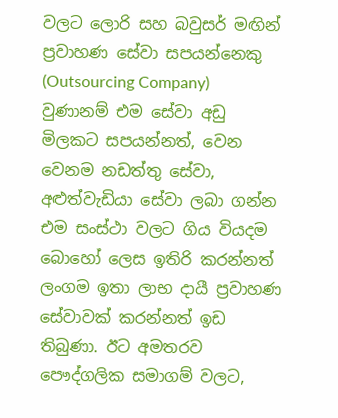වලට ලොරි සහ බවුසර් මඟින් ප්‍රවාහණ සේවා සපයන්නෙකු (Outsourcing Company) වුණානම් එම සේවා අඩු මිලකට සපයන්නත්, වෙන වෙනම නඩත්තු සේවා, අළුත්වැඩියා සේවා ලබා ගන්න එම සංස්ථා වලට ගිය වියදම බොහෝ ලෙස ඉතිරි කරන්නත් ලංගම ඉතා ලාභ දායී ප්‍රවාහණ සේවාවක් කරන්නත් ඉඩ තිබුණා. ඊට අමතරව පෞද්ගලික සමාගම් වලට,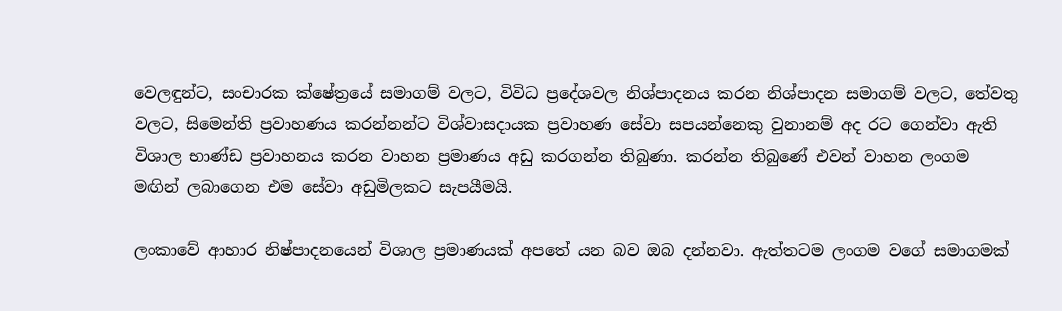වෙලඳුන්ට, සංචාරක ක්ෂේත්‍රයේ සමාගම් වලට, විවිධ ප්‍රදේශවල නිශ්පාදනය කරන නිශ්පාදන සමාගම් වලට, තේවතු වලට, සිමෙන්ති ප්‍රවාහණය කරන්නන්ට විශ්වාසදායක ප්‍රවාහණ සේවා සපයන්නෙකු වුනානම් අද රට ගෙන්වා ඇති විශාල භාණ්ඩ ප්‍රවාහනය කරන වාහන ප්‍රමාණය අඩු කරගන්න තිබුණා. කරන්න තිබුණේ එවන් වාහන ලංගම මඟින් ලබාගෙන එම සේවා අඩුමිලකට සැපයීමයි.

ලංකාවේ ආහාර නිෂ්පාදනයෙන් විශාල ප්‍රමාණයක් අපතේ යන බව ඔබ දන්නවා. ඇත්තටම ලංගම වගේ සමාගමක්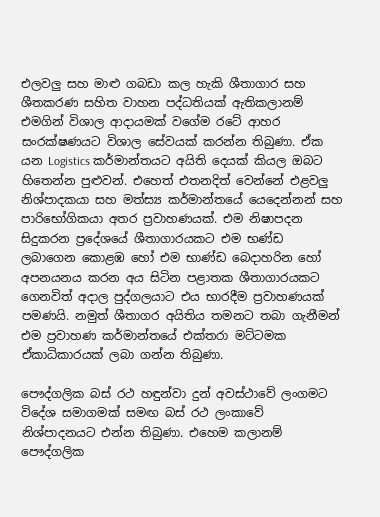එලවලු සහ මාළු ගබඩා කල හැකි ශීතාගාර සහ ශීතකරණ සහිත වාහන පද්ධතියක් ඇතිකලානම් එමගින් විශාල ආදායමක් වගේම රටේ ආහර සංරක්ෂණයට විශාල සේවයක් කරන්න තිබුණා. ඒක යන Logistics කර්මාන්තයට අයිති දෙයක් කියල ඔබට හිතෙන්න පුළුවන්. එහෙත් එතනදිත් වෙන්නේ එළවලු නිශ්පාදකයා සහ මත්ස්‍ය කර්මාන්තයේ යෙදෙන්නන් සහ පාරිභෝගිකයා අතර ප්‍රවාහණයක්. එම නිෂාපදන සිදුකරන ප්‍රදේශයේ ශීතාගාරයකට එම භණ්ඩ ලබාගෙන කොළඹ හෝ එම භාණ්ඩ බෙදාහරින හෝ අපනයනය කරන අය සිටින පළාතක ශීතාගාරයකට ගෙනවිත් අදාල පුද්ගලයාට එය භාරදීම ප්‍රවාහණයක් පමණයි. නමුත් ශීතාගර අයිතිය තමනට තබා ගැනීමන් එම ප්‍රවාහණ කර්මාන්තයේ එක්තරා මට්ටමක ඒකාධිකාරයක් ලබා ගන්න තිබුණා.

පෞද්ගලික බස් රථ හඳුන්වා දුන් අවස්ථාවේ ලංගමට විදේශ සමාගමක් සමඟ බස් රථ ලංකාවේ නිශ්පාදනයට එන්න තිබුණා. එහෙම කලානම් පෞද්ගලික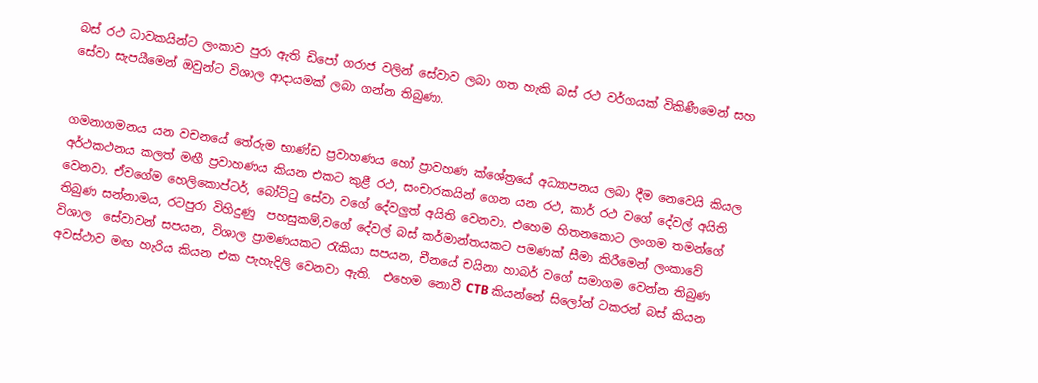බස් රථ ධාවකයින්ට ලංකාව පුරා ඇති ඩිපෝ ගරාජ වලින් සේවාව ලබා ගත හැකි බස් රථ වර්ගයක් විකිණීමෙන් සහ සේවා සැපයීමෙන් ඔවුන්ට විශාල ආදායමක් ලබා ගන්න තිබුණා.


ගමනාගමනය යන වචනයේ තේරුම භාණ්ඩ ප්‍රවාහණය හෝ ප්‍රාවහණ ක්ශේත්‍රයේ අධ්‍යාපනය ලබා දීම නෙවෙයි කියල අර්ථකථනය කලත් මඟී ප්‍රවාහණය කියන එකට කුළී රථ, සංචාරකයින් ගෙන යන රථ, කාර් රථ වගේ දේවල් අයිති වෙනවා. ඒවගේම හෙලිකොප්ටර්, බෝට්ටු සේවා වගේ දේවලුත් අයිති වෙනවා. එහෙම හිතනකොට ලංගම තමන්ගේ තිබුණ සන්නාමය, රටපුරා විහිදුණු  පහසුකම්,වගේ දේවල් බස් කර්මාන්තයකට පමණක් සීමා කිරීමෙන් ලංකාවේ විශාල  සේවාවන් සපයන, විශාල ප්‍රාමණයකට රැකියා සපයන, චීනයේ චයිනා හාබර් වගේ සමාගම වෙන්න තිබුණ අවස්ථාව මඟ හැරිය කියන එක පැහැදිලි වෙනවා ඇති.  එහෙම නොවී CTB කියන්නේ සිලෝන් ටකරන් බස් කියන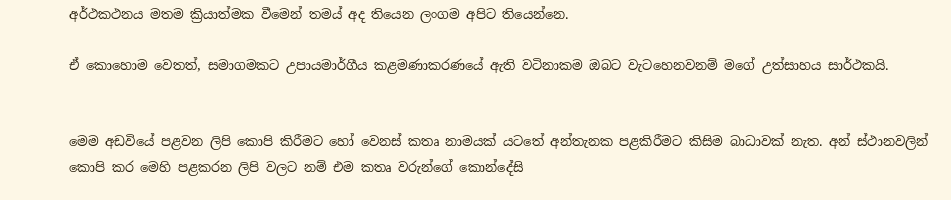අර්ථකථනය මතම ක්‍රියාත්මක වීමෙන් තමය් අද තියෙන ලංගම අපිට තියෙන්නෙ.

ඒ කොහොම වෙතත්, සමාගමකට උපායමාර්ගීය කළමණාකරණයේ ඇති වටිනාකම ඔබට වැටහෙනවනම් මගේ උත්සාහය සාර්ථකයි.


මෙම අඩවියේ පළවන ලිපි කොපි කිරීමට හෝ වෙනස් කතෘ නාමයක් යටතේ අන්තැනක පළකිරීමට කිසිම බාධාවක් නැත. අන් ස්ථානවලින් කොපි කර මෙහි පළකරන ලිපි වලට නම් එම කතෘ වරුන්ගේ කොන්දේසි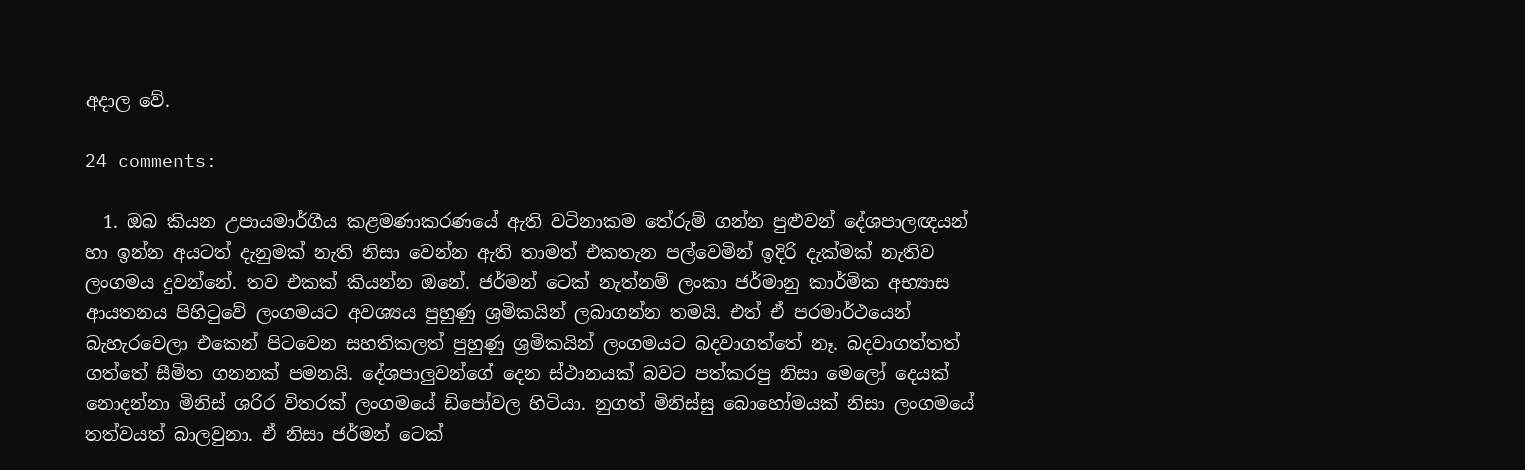අදාල වේ.

24 comments:

  1. ඔබ කියන උපායමාර්ගීය කළමණාකරණයේ ඇති වටිනාකම තේරුම් ගන්න පුළුවන් දේශපාලඥයන් හා ඉන්න අයටත් දැනුමක් නැති නිසා වෙන්න ඇති තාමත් එකතැන පල්වෙමින් ඉදිරි දැක්මක් නැතිව ලංගමය දුවන්නේ. තව එකක් කියන්න ඔනේ. ජර්මන් ටෙක් නැත්නම් ලංකා ජර්මානු කාර්මික අභ්‍යාස ආයතනය පිහිටුවේ ලංගමයට අවශ්‍යය පුහුණු ශ්‍රමිකයින් ලබාගන්න තමයි. එත් ඒ පරමාර්ථයෙන් බැහැරවෙලා එකෙන් පිටවෙන සහතිකලත් පුහුණු ශ්‍රමිකයින් ලංගමයට බදවාගත්තේ නෑ. බදවාගත්තත් ගත්තේ සීමිත ගනනක් පමනයි. දේශපාලුවන්ගේ දෙන ස්ථානයක් බවට පත්කරපු නිසා මෙලෝ දෙයක් නොදන්නා මිනිස් ශරිර විතරක් ලංගමයේ ඩිපෝවල හිටියා. නුගත් මිනිස්සු බොහෝමයක් නිසා ලංගමයේ තත්වයත් බාලවුනා. ඒ නිසා ජර්මන් ටෙක්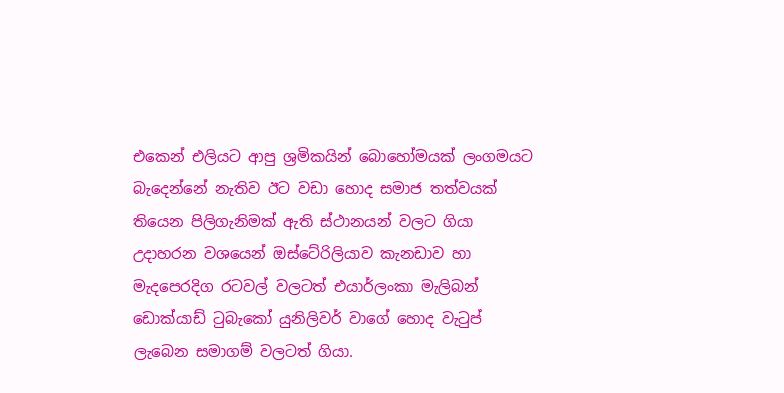එකෙන් එලියට ආපු ශ්‍රමිකයින් බොහෝමයක් ලංගමයට බැදෙන්නේ නැතිව ඊට වඩා හොද සමාජ තත්වයක් තියෙන පිලිගැනිමක් ඇති ස්ථානයන් වලට ගියා උදාහරන වශයෙන් ඔස්ටේ‍රිලියාව කැනඩාව හා මැදපෙරදිග රටවල් වලටත් එයාර්ලංකා මැලිබන් ඩොක්යාඩ් ටුබැකෝ යුනිලිවර් වාගේ හොද වැටුප් ලැබෙන සමාගම් වලටත් ගියා.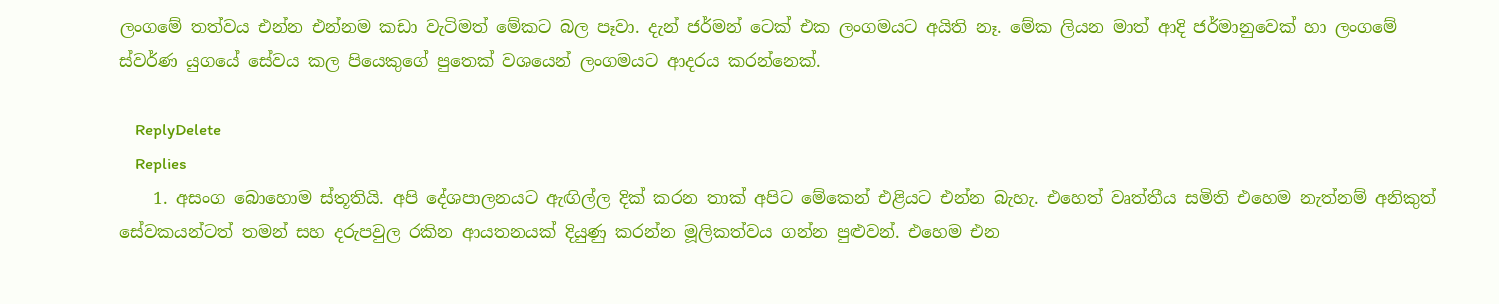ලංගමේ තත්වය එන්න එන්නම කඩා වැටිමත් මේකට බල පෑවා. දැන් ජර්මන් ටෙක් එක ලංගමයට අයිති නෑ. මේක ලියන මාත් ආදි ජර්මානුවෙක් හා ලංගමේ ස්වර්ණ යුගයේ සේවය කල පියෙකුගේ පුතෙක් වශයෙන් ලංගමයට ආදරය කරන්නෙක්.

    ReplyDelete
    Replies
    1. අසංග බොහොම ස්තූතියි. අපි දේශපාලනයට ඇඟිල්ල දික් කරන තාක් අපිට මේකෙන් එළියට එන්න බැහැ. එහෙත් වෘත්තීය සමිති එහෙම නැත්නම් අනිකුත් සේවකයන්ටත් තමන් සහ දරුපවුල රකින ආයතනයක් දියුණු කරන්න මූලිකත්වය ගන්න පුළුවන්. එහෙම එන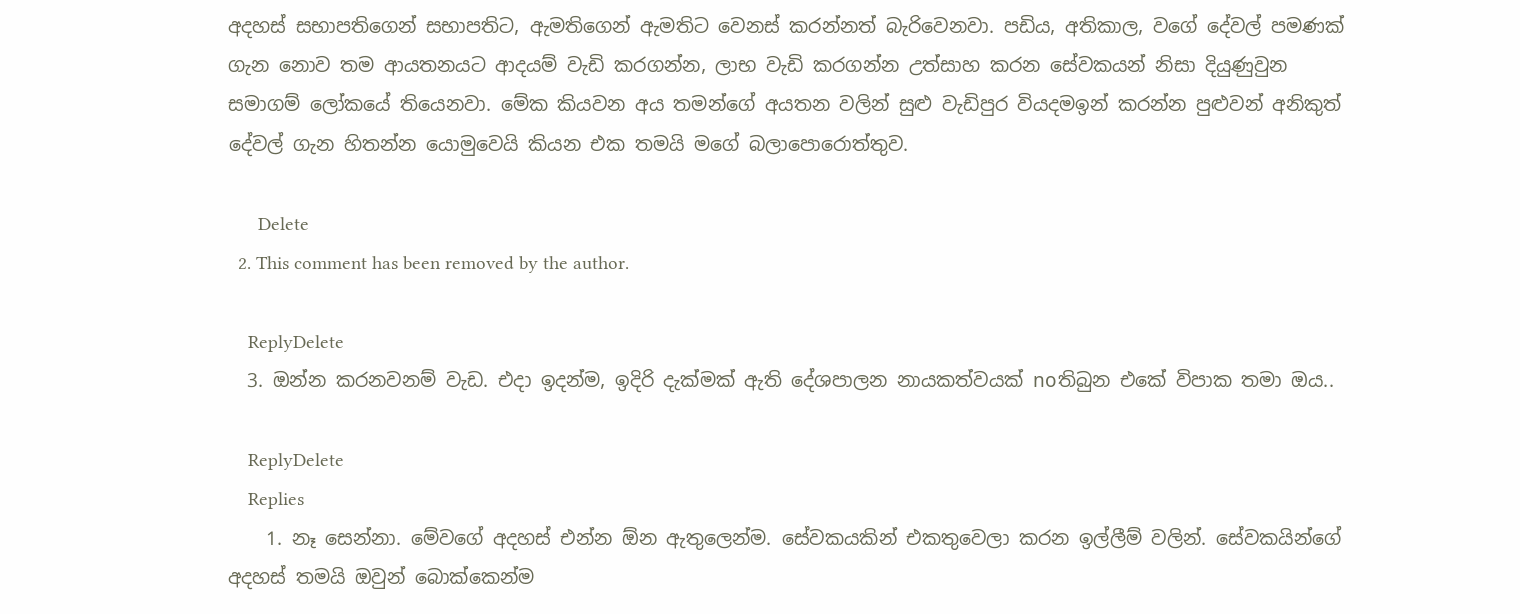අදහස් සභාපතිගෙන් සභාපතිට, ඇමතිගෙන් ඇමතිට වෙනස් කරන්නත් බැරිවෙනවා. පඩිය, අතිකාල, වගේ දේවල් පමණක් ගැන නොව තම ආයතනයට ආදයම් වැඩි කරගන්න, ලාභ වැඩි කරගන්න උත්සාහ කරන සේවකයන් නිසා දියුණුවුන සමාගම් ලෝකයේ තියෙනවා. මේක කියවන අය තමන්ගේ අයතන වලින් සුළු වැඩිපුර වියදමඉන් කරන්න පුළුවන් අනිකුත් දේවල් ගැන හිතන්න යොමුවෙයි කියන එක තමයි මගේ බලාපොරොත්තුව.

      Delete
  2. This comment has been removed by the author.

    ReplyDelete
  3. ඔන්න කරනවනම් වැඩ. එදා ඉදන්ම, ඉදිරි දැක්මක් ඇති දේශපාලන නායකත්වයක් noතිබුන එකේ විපාක තමා ඔය..

    ReplyDelete
    Replies
    1. නෑ සෙන්නා. මේවගේ අදහස් එන්න ඕන ඇතුලෙන්ම. සේවකයකින් එකතුවෙලා කරන ඉල්ලීම් වලින්. සේවකයින්ගේ අදහස් තමයි ඔවුන් බොක්කෙන්ම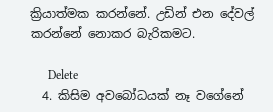ක්‍රියාත්මක කරන්නේ. උඩින් එන දේවල් කරන්නේ නොකර බැරිකමට.

      Delete
  4. කිසිම අවබෝධයක් නෑ වගේනේ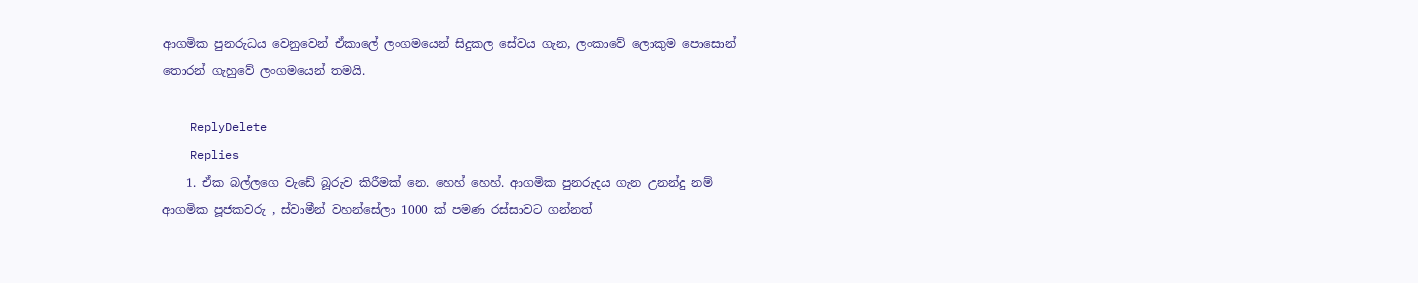ආගමික පුනරුධය වෙනුවෙන් ඒකාලේ ලංගමයෙන් සිදුකල සේවය ගැන, ලංකාවේ ලොකුම පොසොන් තොරන් ගැහුවේ ලංගමයෙන් තමයි.

    ReplyDelete
    Replies
    1. ඒක බල්ලගෙ වැඩේ බූරුව කිරීමක් නෙ. හෙහ් හෙහ්. ආගමික පුනරුදය ගැන උනන්දු නම් ආගමික පූජකවරු , ස්වාමීන් වහන්සේලා 1000 ක් පමණ රස්සාවට ගන්නත්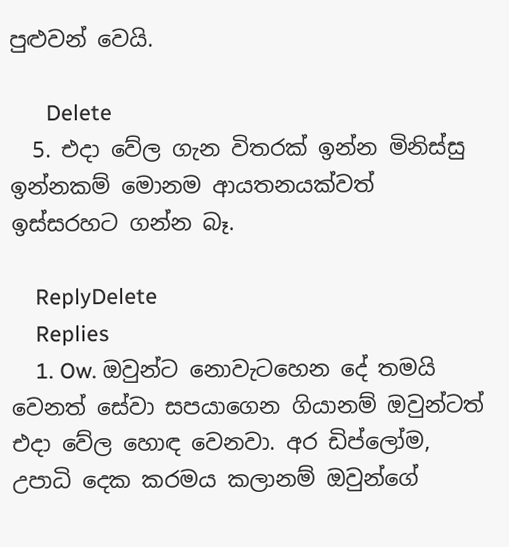පුළුවන් වෙයි.

      Delete
  5. එදා වේල ගැන විතරක් ඉන්න මිනිස්සු ඉන්නකම් මොනම ආයතනයක්වත් ඉස්සරහට ගන්න බෑ.

    ReplyDelete
    Replies
    1. Ow. ඔවුන්ට නොවැටහෙන දේ තමයි වෙනත් සේවා සපයාගෙන ගියානම් ඔවුන්ටත් එදා වේල හොඳ වෙනවා. අර ඩිප්ලෝම, උපාධි දෙක කරමය කලානම් ඔවුන්ගේ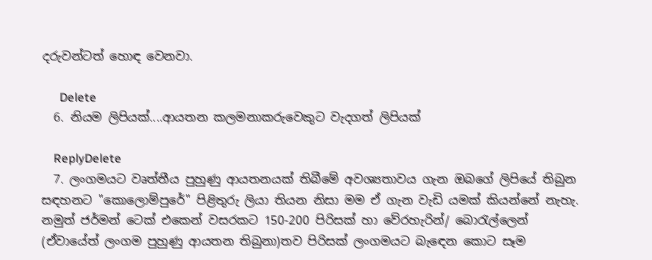දරුවන්ටත් හොඳ වෙනවා.

      Delete
  6. නියම ලිපියක්....ආයතන කලමනාකරුවෙකුට වැදගත් ලිපියක්

    ReplyDelete
  7. ලංගමයට වෘත්තීය පුහුණු ආයතනයක් තිබීමේ අවශ්‍යතාවය ගැන ඔබගේ ලිපියේ තිබුන සඳහනට "කොලොම්පුරේ" පිළිතුරු ලියා තියන නිසා මම ඒ ගැන වැඩි යමක් කියන්නේ නැහැ. නමුත් ජර්මන් ටෙක් එකෙන් වසරකට 150-200 පිරිසක් හා වේරහැරින්/ බොරැල්ලෙන් (ඒවායේත් ලංගම පුහුණු ආයතන තිබුනා)තව පිරිසක් ලංගමයට බැඳෙන කොට සෑම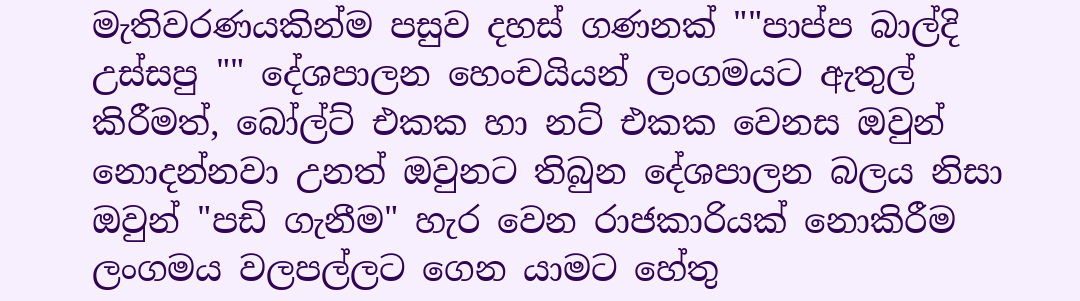මැතිවරණයකින්ම පසුව දහස් ගණනක් ""පාප්ප බාල්දි උස්සපු "" දේශපාලන හෙංචයියන් ලංගමයට ඇතුල් කිරීමත්, බෝල්ට් එකක හා නට් එකක වෙනස ඔවුන් නොදන්නවා උනත් ඔවුනට තිබුන දේශපාලන බලය නිසා ඔවුන් "පඩි ගැනීම" හැර වෙන රාජකාරියක් නොකිරීම ලංගමය වලපල්ලට ගෙන යාමට හේතු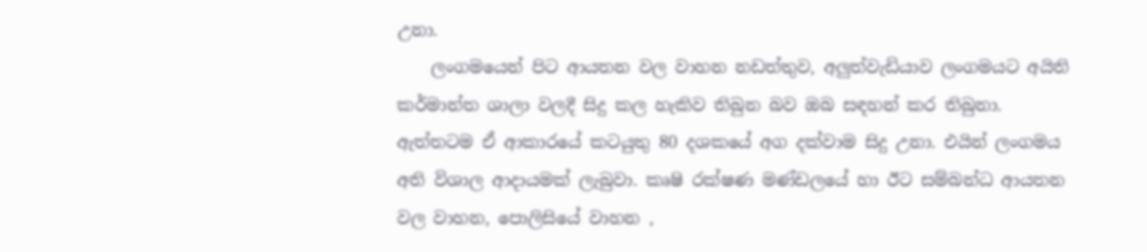උනා.
    ලංගමයෙන් පිට ආයතන වල වාහන නඩත්තුව, අලුත්වැඩියාව ලංගමයට අයිති කර්මාන්ත ශාලා වලදී සිදු කල හැකිව තිබුන බව ඔබ සඳහන් කර තිබුනා. ඇත්තටම ඒ ආකාරයේ කටයුතු 80 දශකයේ අග දක්වාම සිදු උනා. එයින් ලංගමය අති විශාල ආදායමක් ලැබුවා. කෘෂි රක්ෂණ මණ්ඩලයේ හා ඊට සම්බන්ධ ආයතන වල වාහන, පොලිසියේ වාහන ,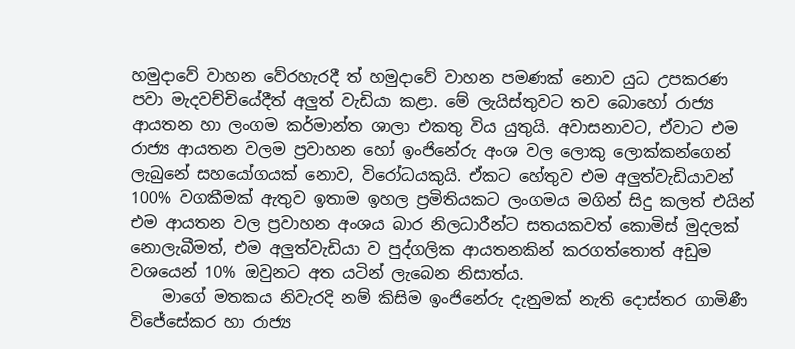හමුදාවේ වාහන වේරහැරදී ත් හමුදාවේ වාහන පමණක් නොව යුධ උපකරණ පවා මැදවච්චියේදීත් අලුත් වැඩියා කළා. මේ ලැයිස්තුවට තව බොහෝ රාජ්‍ය ආයතන හා ලංගම කර්මාන්ත ශාලා එකතු විය යුතුයි. අවාසනාවට, ඒවාට එම රාජ්‍ය ආයතන වලම ප්‍රවාහන හෝ ඉංජිනේරු අංශ වල ලොකු ලොක්කන්ගෙන් ලැබුනේ සහයෝගයක් නොව, විරෝධයකුයි. ඒකට හේතුව එම අලුත්වැඩියාවන් 100% වගකීමක් ඇතුව ඉතාම ඉහල ප්‍රමිතියකට ලංගමය මගින් සිදු කලත් එයින් එම ආයතන වල ප්‍රවාහන අංශය බාර නිලධාරීන්ට සතයකවත් කොමිස් මුදලක් නොලැබීමත්, එම අලුත්වැඩියා ව පුද්ගලික ආයතනකින් කරගත්තොත් අඩුම වශයෙන් 10% ඔවුනට අත යටින් ලැබෙන නිසාත්ය.
    මාගේ මතකය නිවැරදි නම් කිසිම ඉංජිනේරු දැනුමක් නැති දොස්තර ගාමිණී විජේසේකර හා රාජ්‍ය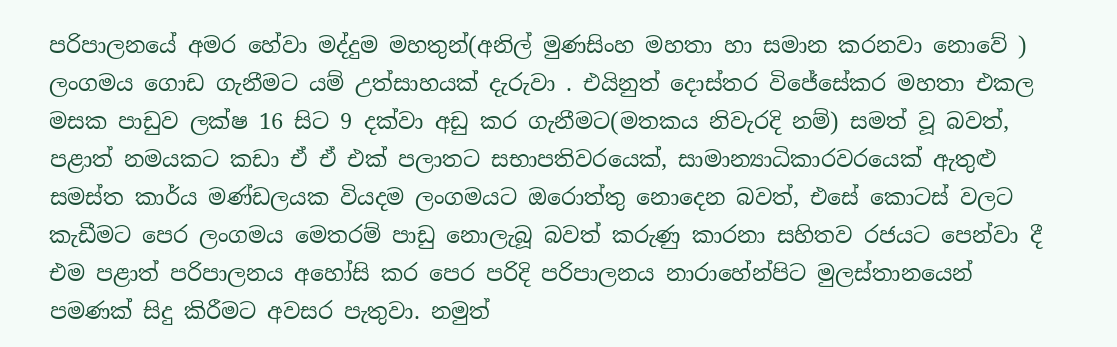පරිපාලනයේ අමර හේවා මද්දුම මහතුන්(අනිල් මුණසිංහ මහතා හා සමාන කරනවා නොවේ ) ලංගමය ගොඩ ගැනීමට යම් උත්සාහයක් දැරුවා . එයිනුත් දොස්තර විජේසේකර මහතා එකල මසක පාඩුව ලක්ෂ 16 සිට 9 දක්වා අඩු කර ගැනීමට(මතකය නිවැරදි නම්) සමත් වූ බවත්, පළාත් නමයකට කඩා ඒ ඒ එක් පලාතට සභාපතිවරයෙක්, සාමාන්‍යාධිකාරවරයෙක් ඇතුළු සමස්ත කාර්ය මණ්ඩලයක වියදම ලංගමයට ඔරොත්තු නොදෙන බවත්, එසේ කොටස් වලට කැඩීමට පෙර ලංගමය මෙතරම් පාඩු නොලැබූ බවත් කරුණු කාරනා සහිතව රජයට පෙන්වා දී එම පළාත් පරිපාලනය අහෝසි කර පෙර පරිදි පරිපාලනය නාරාහේන්පිට මුලස්තානයෙන් පමණක් සිදු කිරීමට අවසර පැතුවා. නමුත්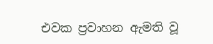එවක ප්‍රවාහන ඇමති වූ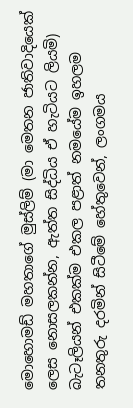මොහොමඩ් මහතාගේ මුස්ලිම් (මා මෙතන ජාතිවාදියෙක් ලෙස නොසලකන්න, ඇත්ත සිද්ධිය ඒ හැටියට ලියමි) බැටෑලියන් එකක්ම එකල පළාත් නමයේම ඉහලම තනතුරු දරමින් සිටීමේ හේතුවෙන්, ලංගමය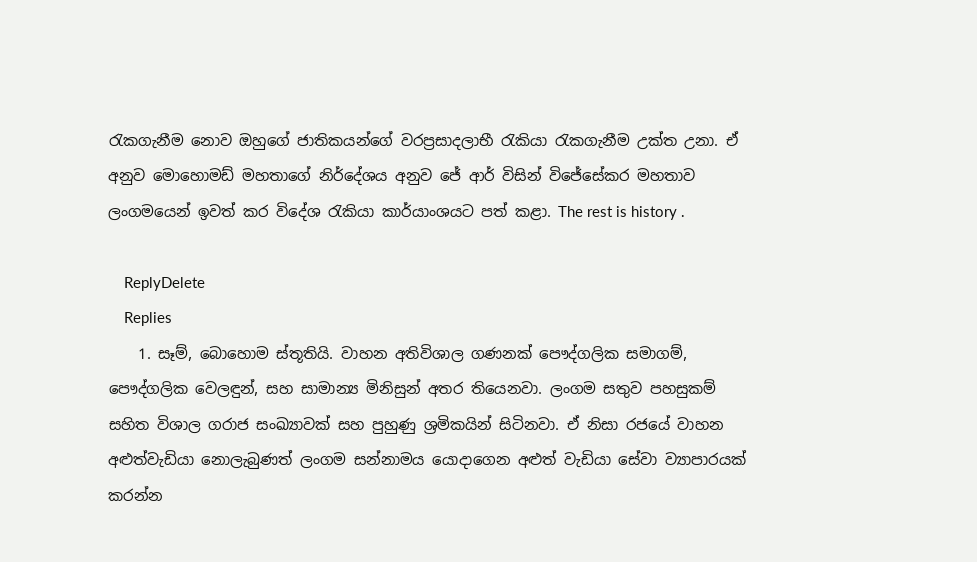රැකගැනීම නොව ඔහුගේ ජාතිකයන්ගේ වරප්‍රසාදලාභී රැකියා රැකගැනීම උක්ත උනා. ඒ අනුව මොහොමඩ් මහතාගේ නිර්දේශය අනුව ජේ ආර් විසින් විජේසේකර මහතාව ලංගමයෙන් ඉවත් කර විදේශ රැකියා කාර්යාංශයට පත් කළා. The rest is history .

    ReplyDelete
    Replies
    1. සෑම්, බොහොම ස්තූතියි. වාහන අතිවිශාල ගණනක් පෞද්ගලික සමාගම්, පෞද්ගලික වෙලඳුන්, සහ සාමාන්‍ය මිනිසුන් අතර තියෙනවා. ලංගම සතුව පහසුකම් සහිත විශාල ගරාජ සංඛ්‍යාවක් සහ පුහුණු ශ්‍රමිකයින් සිටිනවා. ඒ නිසා රජයේ වාහන අළුත්වැඩියා නොලැබුණත් ලංගම සන්නාමය යොදාගෙන අළුත් වැඩියා සේවා ව්‍යාපාරයක් කරන්න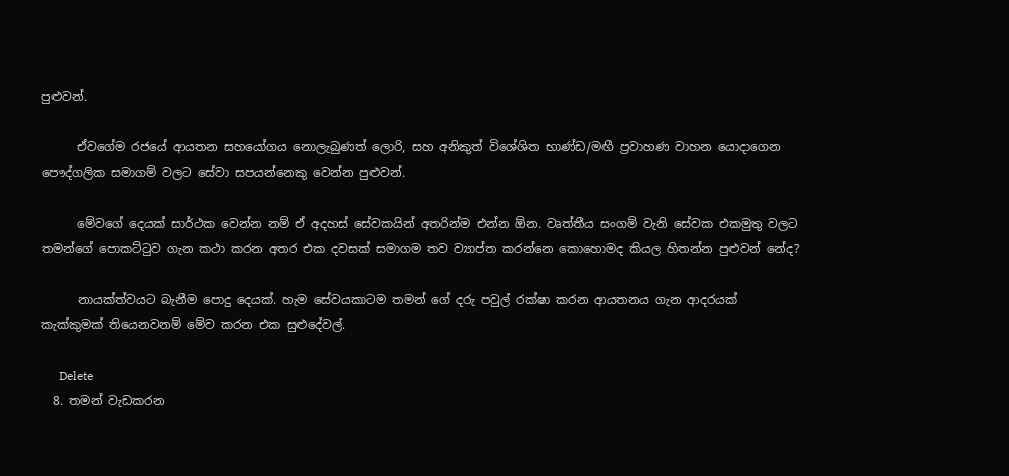පුළුවන්.

      ඒවගේම රජයේ ආයතන සහයෝගය නොලැබුණත් ලොරි, සහ අනිකුත් විශේශිත භාණ්ඩ/මඟී ප්‍රවාහණ වාහන යොදාගෙන පෞද්ගලික සමාගම් වලට සේවා සපයන්නෙකු වෙන්න පුළුවන්.

      මේවගේ දෙයක් සාර්ථක වෙන්න නම් ඒ අදහස් සේවකයින් අතරින්ම එන්න ඕන. වෘත්තීය සංගම් වැනි සේවක එකමුතු වලට තමන්ගේ පොකට්ටුව ගැන කථා කරන අතර එක දවසක් සමාගම තව ව්‍යාප්ත කරන්නෙ කොහොමද කියල හිතන්න පුළුවන් නේද?

      නායක්ත්වයට බැනීම පොදු දෙයක්. හැම සේවයකාටම තමන් ගේ දරු පවුල් රක්ෂා කරන ආයතනය ගැන ආදරයක් කැක්කුමක් තියෙනවනම් මේව කරන එක සුළුදේවල්.

      Delete
  8. තමන් වැඩකරන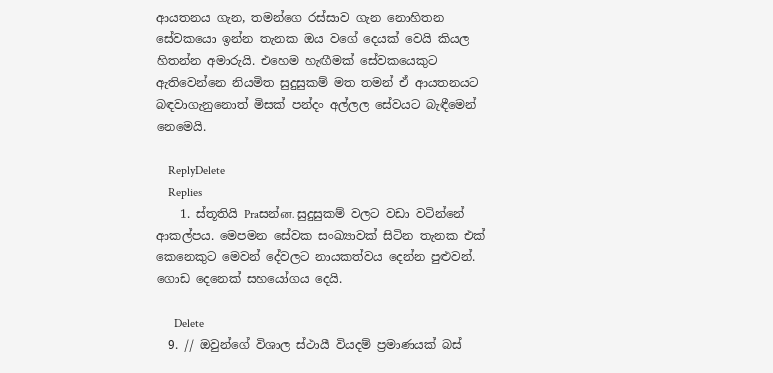ආයතනය ගැන, තමන්ගෙ රස්සාව ගැන නොහිතන සේවකයො ඉන්න තැනක ඔය වගේ දෙයක් වෙයි කියල හිතන්න අමාරුයි. එහෙම හැඟීමක් සේවකයෙකුට ඇතිවෙන්නෙ නියමිත සුදුසුකම් මත තමන් ඒ ආයතනයට බඳවාගැනුනොත් මිසක් පන්දං අල්ලල සේවයට බැඳීමෙන් නෙමෙයි.

    ReplyDelete
    Replies
    1. ස්තූතියි Praසන්ன. සුදුසුකම් වලට වඩා වටින්නේ ආකල්පය. මෙපමන සේවක සංඛ්‍යාවක් සිටින තැනක එක් කෙනෙකුට මෙවන් දේවලට නායකත්වය දෙන්න පුළුවන්. ගොඩ දෙනෙක් සහයෝගය දෙයි.

      Delete
  9. // ඔවුන්ගේ විශාල ස්ථායී වියදම් ප්‍රමාණයක් බස්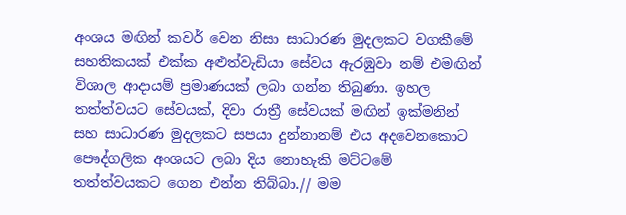අංශය මඟින් කවර් වෙන නිසා සාධාරණ මුදලකට වගකීමේ සහතිකයක් එක්ක අළුත්වැඩියා සේවය ඇරඹුවා නම් එමඟින් විශාල ආදායම් ප්‍රමාණයක් ලබා ගන්න තිබුණා. ඉහල තත්ත්වයට සේවයක්, දිවා රාත්‍රී සේවයක් මඟින් ඉක්මනින් සහ සාධාරණ මුදලකට සපයා දුන්නානම් එය අදවෙනකොට පෞද්ගලික අංශයට ලබා දිය නොහැකි මට්ටමේ තත්ත්වයකට ගෙන එන්න තිබ්බා.// මම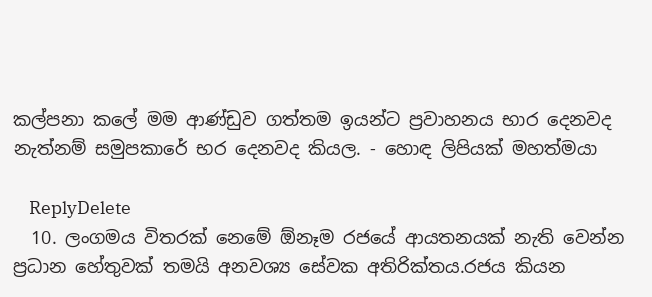කල්පනා කලේ මම ආණ්ඩුව ගත්තම ඉයන්ට ප්‍රවාහනය භාර දෙනවද නැත්නම් සමුපකාරේ භර දෙනවද කියල. - හොඳ ලිපියක් මහත්මයා

    ReplyDelete
  10. ලංගමය විතරක් නෙමේ ඕනෑම රජයේ ආයතනයක් නැති වෙන්න ප්‍රධාන හේතුවක් තමයි අනවශ්‍ය සේවක අතිරික්තය.රජය කියන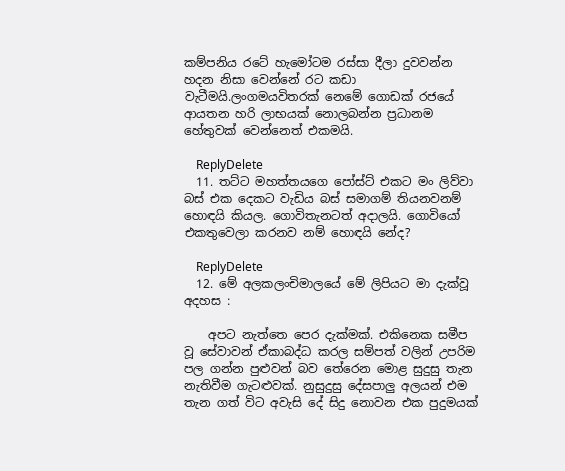කම්පනිය රටේ හැමෝටම රස්සා දීලා දුවවන්න හදන නිසා වෙන්නේ රට කඩා වැටීමයි.ලංගමයවිතරක් නෙමේ ගොඩක් රජයේ ආයතන හරි ලාභයක් නොලබන්න ප්‍රධානම හේතුවක් වෙන්නෙත් එකමයි.

    ReplyDelete
  11. තට්ට මහත්තයගෙ පෝස්ට් එකට මං ලිව්වා බස් එක දෙකට වැඩිය බස් සමාගම් තියනවනම් හොඳයි කියල. ගොවිතැනටත් අදාලයි. ගොවියෝ එකතුවෙලා කරනව නම් හොඳයි නේද?

    ReplyDelete
  12. මේ අලකලංචිමාලයේ මේ ලිපියට මා දැක්වූ අදහස :

    අපට නැත්තෙ පෙර දැක්මක්. එකිනෙක සමීප වූ සේවාවන් ඒකාබද්ධ කරල සම්පත් වලින් උපරිම පල ගන්න පුළුවන් බව තේරෙන මොළ සුදුසු තැන නැතිවීම ගැටළුවක්. නුසුදුසු දේසපාලු අලයන් එම තැන ගත් විට අවැසි දේ සිදු නොවන එක පුදුමයක්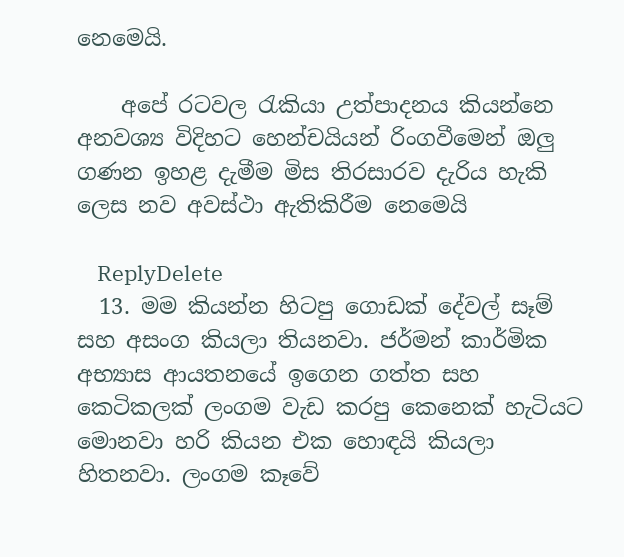නෙමෙයි.

    අපේ රටවල රැකියා උත්පාදනය කියන්නෙ අනවශ්‍ය විදිහට හෙන්චයියන් රිංගවීමෙන් ඔලු ගණන ඉහළ දැමීම මිස තිරසාරව දැරිය හැකි ලෙස නව අවස්ථා ඇතිකිරීම නෙමෙයි

    ReplyDelete
  13. මම කියන්න හිටපු ගොඩක් දේවල් සෑම් සහ අසංග කියලා තියනවා. ජර්මන් කාර්මික අභ්‍යාස ආයතනයේ ඉගෙන ගත්ත සහ කෙටිකලක් ලංගම වැඩ කරපු කෙනෙක් හැටියට මොනවා හරි කියන එක හොඳයි කියලා හිතනවා. ලංගම කෑවේ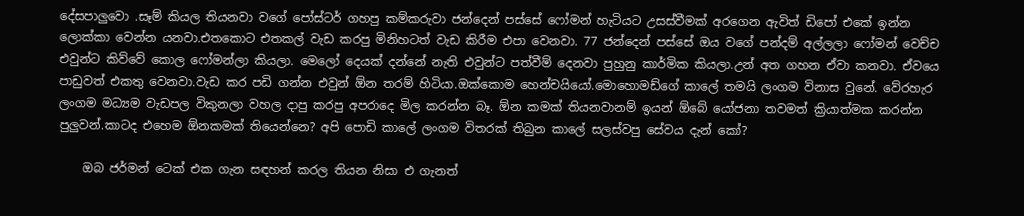දේසපාලුවො .සෑම් කියල තියනවා වගේ පෝස්ටර් ගහපු කම්කරුවා ජන්දෙන් පස්සේ ෆෝමන් හැටියට උසස්වීමක් අරගෙන ඇවිත් ඩිපෝ එකේ ඉන්න ලොක්කා වෙන්න යනවා.එතකොට එතකල් වැඩ කරපු මිනිහටත් වැඩ කිරීම එපා වෙනවා. 77 ජන්දෙන් පස්සේ ඔය වගේ පන්දම් අල්ලලා ෆෝමන් වෙච්ච එවුන්ට කිව්වේ කොල ෆෝමන්ලා කියලා. මෙලෝ දෙයක් දන්නේ නැති එවුන්ට පත්වීම් දෙනවා පුහුනු කාර්මික කියලා.උන් අත ගහන ඒවා කනවා. ඒවයෙ පාඩුවත් එකතු වෙනවා.වැඩ කර පඩි ගන්න එවුන් ඕන තරම් හිටියා.ඔක්කොම හෙන්චයියෝ.මොහොමඩ්ගේ කාලේ තමයි ලංගම විනාස වුනේ. වේරහැර ලංගම මධ්‍යම වැඩපල විකුනලා වහල දාපු කරපු අපරාදෙ මිල කරන්න බෑ. ඕන කමක් තියනවානම් ඉයන් ඕබේ යෝජනා තවමත් ක්‍රියාත්මක කරන්න පුලුවන්.කාටද එහෙම ඕනකමක් තියෙන්නෙ? අපි පොඩි කාලේ ලංගම විතරක් තිබුන කාලේ සලස්වපු සේවය දැන් කෝ?

    ඔබ ජර්මන් ටෙක් එක ගැන සඳහන් කරල තියන නිසා එ ගැනත්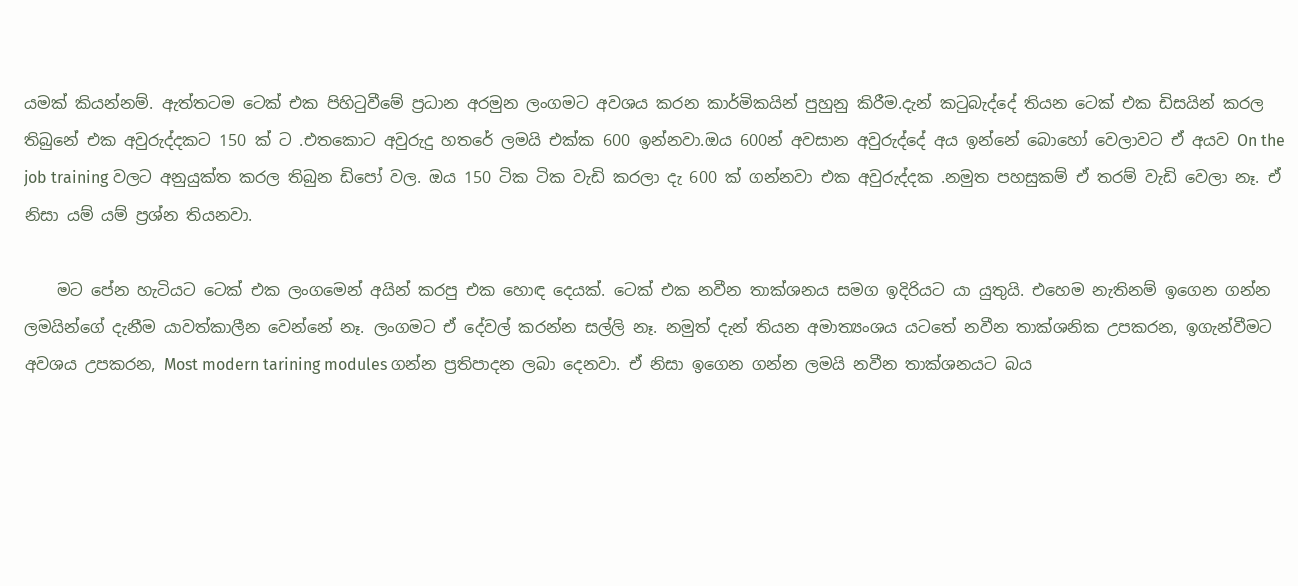යමක් කියන්නම්. ඇත්තටම ටෙක් එක පිහි‍ටුවීමේ ප්‍රධාන අරමුන ලංගමට අවශය කරන කාර්මිකයින් පුහුනු කිරීම.දැන් ක‍ටුබැද්දේ තියන ටෙක් එක ඩිසයින් කරල තිබුනේ එක අවුරුද්දකට 150 ක් ට .එතකොට අවුරුදු හතරේ ලමයි එක්ක 600 ඉන්නවා.ඔය 600න් අවසාන අවුරුද්දේ අය ඉන්නේ බොහෝ වෙලාවට ඒ අයව On the job training වලට අනුයුක්ත කරල තිබුන ඩිපෝ වල. ඔය 150 ටික ටික වැඩි කරලා දැ 600 ක් ගන්නවා එක අවුරුද්දක .නමුත පහසුකම් ඒ තරම් වැඩි වෙලා නෑ. ඒ නිසා යම් යම් ප්‍රශ්න තියනවා.

    මට පේන හැටියට ටෙක් එක ලංගමෙන් අයින් කරපු එක හොඳ දෙයක්. ටෙක් එක නවීන තාක්ශනය සමග ඉදිරියට යා යුතුයි. එහෙම නැතිනම් ඉගෙන ගන්න ලමයින්ගේ දැනීම යාවත්කාලීන වෙන්නේ නෑ. ලංගමට ඒ දේවල් කරන්න සල්ලි නෑ. නමුත් දැන් තියන අමාත්‍යංශය යටතේ නවීන තාක්ශනික උපකරන, ඉගැන්වීමට අවශය උපකරන, Most modern tarining modules ගන්න ප්‍රතිපාදන ලබා දෙනවා. ඒ නිසා ඉගෙන ගන්න ලමයි නවීන තාක්ශනයට බය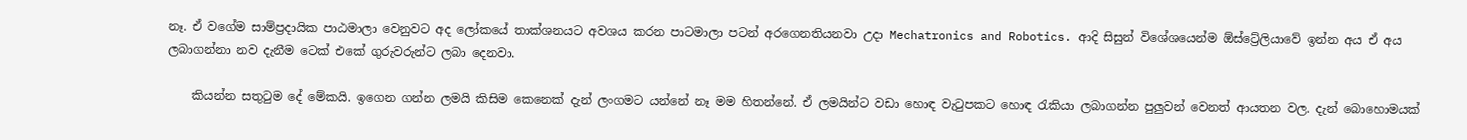නෑ. ඒ වගේම සාම්ප්‍රදායික පාඨමාලා වෙනුවට අද ලෝකයේ තාක්ශනයට අවශය කරන පාටමාලා පටන් අරගෙනතියනවා උදා Mechatronics and Robotics. ආදි සිසුන් විශේශයෙන්ම ඕස්ට්‍රේලියාවේ ඉන්න අය ඒ අය ලබාගන්නා නව දැනීම ටෙක් එකේ ගුරුවරුන්ට ලබා දෙනවා.

    කියන්න සතු‍ටුම දේ මේකයි. ඉගෙන ගන්න ලමයි කිසිම කෙනෙක් දැන් ලංගමට යන්නේ නෑ මම හිතන්නේ. ඒ ලමයින්ට වඩා හොඳ වැ‍ටුපකට හොඳ ‍රැකියා ලබාගන්න පුලුවන් වෙනත් ආයතන වල. දැන් බොහොමයක්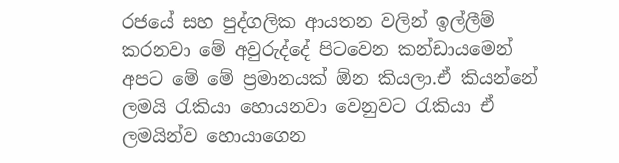රජයේ සහ පුද්ගලික ආයතන වලින් ඉල්ලීම් කරනවා මේ අවුරුද්දේ පිටවෙන කන්ඩායමෙන් අපට මේ මේ ප්‍රමානයක් ඕන කියලා.ඒ කියන්නේ ලමයි ‍රැකියා හොයනවා වෙනුවට ‍රැකියා ඒ ලමයින්ව හොයාගෙන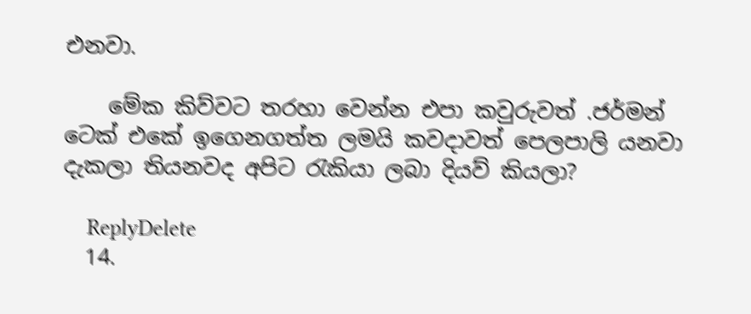එනවා.

    මේක කිව්වට තරහා වෙන්න එපා කවුරුවත් .ජර්මන් ටෙක් එකේ ඉගෙනගත්ත ලමයි කවදාවත් පෙලපාලි යනවා දැකලා තියනවද අපිට ‍රැකියා ලබා දියව් කියලා?

    ReplyDelete
  14.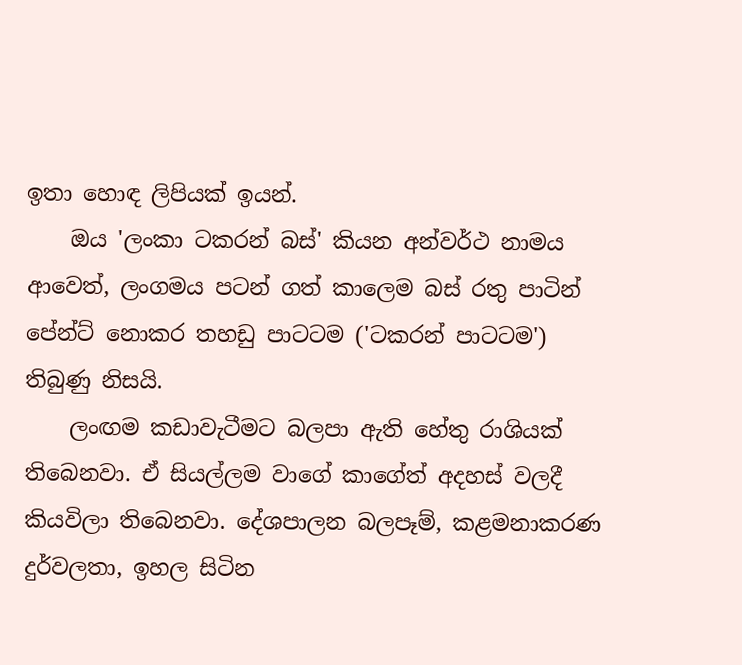ඉතා හොඳ ලිපියක් ඉයන්.
    ඔය 'ලංකා ටකරන් බස්' කියන අන්වර්ථ නාමය ආවෙත්, ලංගමය පටන් ගත් කාලෙම බස් රතු පාටින් පේන්ට් නොකර තහඩු පාටටම ('ටකරන් පාටටම') තිබුණු නිසයි.
    ලංඟම කඩාවැටීමට බලපා ඇති හේතු රාශියක් තිබෙනවා. ඒ සියල්ලම වාගේ කාගේත් අදහස් වලදී කියවිලා තිබෙනවා. දේශපාලන බලපෑම්, කළමනාකරණ දුර්වලතා, ඉහල සිටින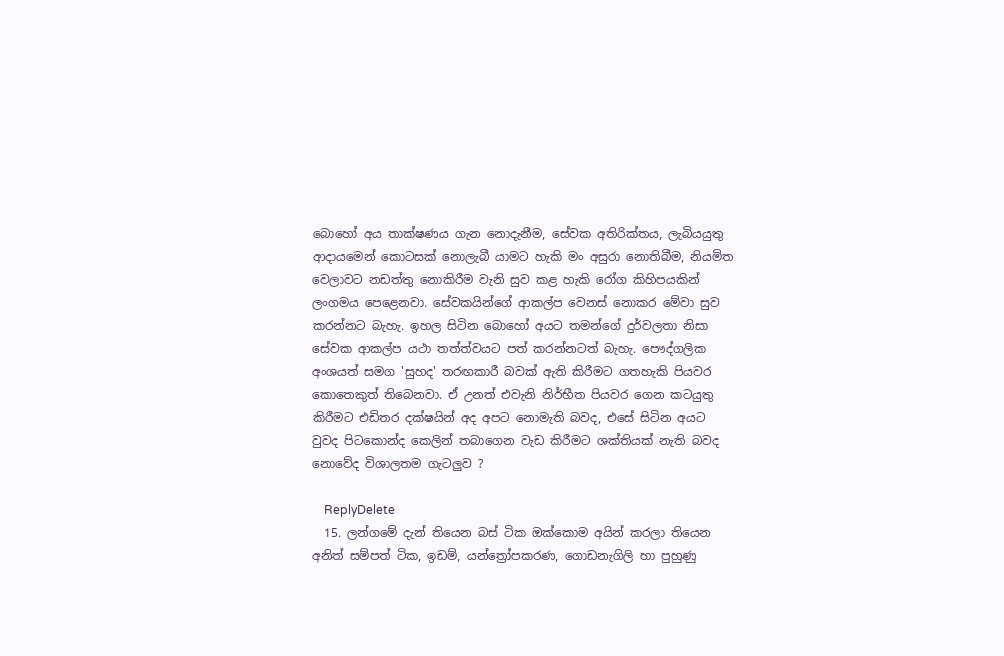බොහෝ අය තාක්ෂණය ගැන නොදැනීම, සේවක අතිරික්තය, ලැබියයුතු ආදායමෙන් කොටසක් නොලැබී යාමට හැකි මං අසුරා නොතිබීම, නියමිත වෙලාවට නඩත්තු නොකිරීම වැනි සුව කළ හැකි රෝග කිහිපයකින් ලංගමය පෙළෙනවා. සේවකයින්ගේ ආකල්ප වෙනස් නොකර මේවා සුව කරන්නට බැහැ. ඉහල සිටින බොහෝ අයට තමන්ගේ දුර්වලතා නිසා සේවක ආකල්ප යථා තත්ත්වයට පත් කරන්නටත් බැහැ. පෞද්ගලික අංශයත් සමග 'සුහද' තරඟකාරී බවක් ඇති කිරීමට ගතහැකි පියවර කොතෙකුත් තිබෙනවා. ඒ උනත් එවැනි නිර්භීත පියවර ගෙන කටයුතු කිරීමට එඩිතර දක්ෂයින් අද අපට නොමැති බවද, එසේ සිටින අයට වුවද පිටකොන්ද කෙලින් තබාගෙන වැඩ කිරීමට ශක්තියක් නැති බවද නොවේද විශාලතම ගැටලුව ?

    ReplyDelete
  15. ලන්ගමේ දැන් තියෙන බස් ටික ඔක්කොම අයින් කරලා තියෙන අනිත් සම්පත් ටික, ඉඩම්, යන්ත්‍රෝපකරණ, ගොඩනැගිලි හා පුහුණු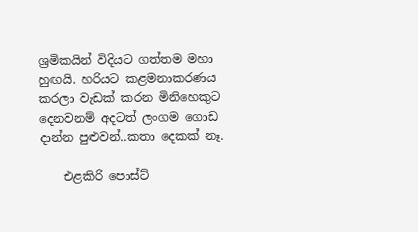ශ්‍රමිකයින් විදියට ගත්තම මහා හුඟයි. හරියට කළමනාකරණය කරලා වැඩක් කරන මිනිහෙකුට දෙනවනම් අදටත් ලංගම ගොඩ දාන්න පුළුවන්..කතා දෙකක් නෑ.

    එළකිරි පොස්ට්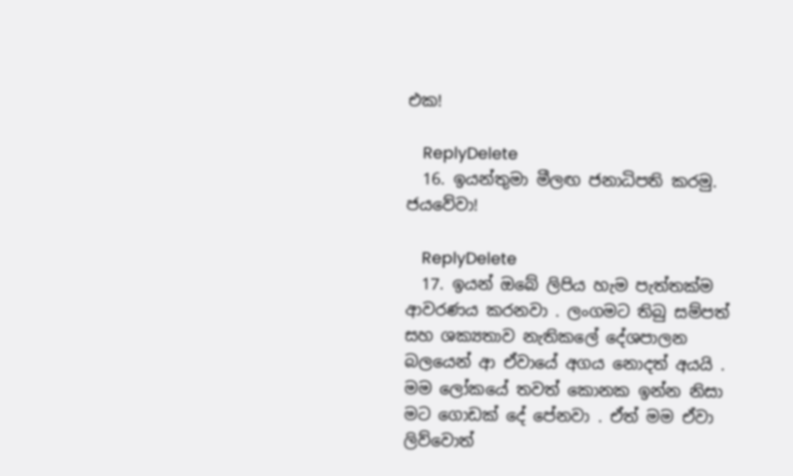එක!

    ReplyDelete
  16. ඉයන්තුමා මීලඟ ජනාධිපති කරමු. ජයවේවා!

    ReplyDelete
  17. ඉයන් ඔබේ ලිපිය හැම පැත්තක්ම ආවරණය කරනවා . ලංගමට තිබු සම්පත් සහ ශක්‍යතාව නැතිකලේ දේශපාලන බලයෙන් ආ ඒවායේ අගය නොදත් අයයි . මම ලෝකයේ තවත් කොනක ඉන්න නිසා මට ගොඩක් දේ පේනවා . ඒත් මම ඒවා ලිව්වොත්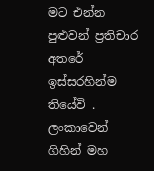මට එන්න පුළුවන් ප්‍රතිචාර අතරේ ඉස්සරහින්ම තියේවි . ලංකාවෙන් ගිහින් මහ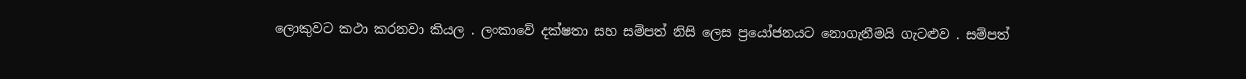ලොකුවට කථා කරනවා කියල . ලංකාවේ දක්ෂතා සහ සම්පත් නිසි ලෙස ප්‍රයෝජනයට නොගැනීමයි ගැටළුව . සම්පත්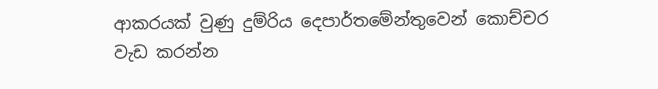ආකරයක් වුණු දුම්රිය දෙපාර්තමේන්තුවෙන් කොච්චර වැඩ කරන්න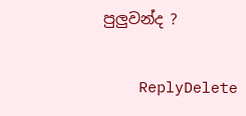පුලුවන්ද ?

    ReplyDelete